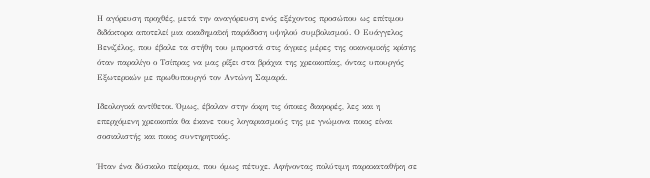Η αγόρευση προχθές, μετά την αναγόρευση ενός εξέχοντος προσώπου ως επίτιμου διδάκτορα αποτελεί μια ακαδημαϊκή παράδοση υψηλού συμβολισμού. Ο Ευάγγελος Βενιζέλος, που έβαλε τα στήθη του μπροστά στις άγριες μέρες της οικονομικής κρίσης όταν παραλίγο ο Τσίπρας να μας ρίξει στα βράχια της χρεοκοπίας, όντας υπουργός Εξωτερικών με πρωθυπουργό τον Αντώνη Σαμαρά.

Ιδεολογικά αντίθετοι. Όμως, έβαλαν στην άκρη τις όποιες διαφορές, λες και η επερχόμενη χρεοκοπία θα έκανε τους λογαριασμούς της με γνώμονα ποιος είναι σοσιαλιστής και ποιος συντηρητικός.

Ήταν ένα δύσκολο πείραμα, που όμως πέτυχε. Αφήνοντας πολύτιμη παρακαταθήκη σε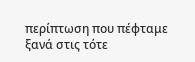περίπτωση που πέφταμε ξανά στις τότε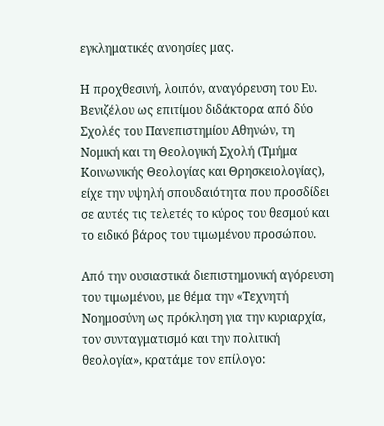εγκληματικές ανοησίες μας.

Η προχθεσινή, λοιπόν, αναγόρευση του Ευ. Βενιζέλου ως επιτίμου διδάκτορα από δύο Σχολές του Πανεπιστημίου Αθηνών, τη Νομική και τη Θεολογική Σχολή (Τμήμα Κοινωνικής Θεολογίας και Θρησκειολογίας), είχε την υψηλή σπουδαιότητα που προσδίδει σε αυτές τις τελετές το κύρος του θεσμού και το ειδικό βάρος του τιμωμένου προσώπου.

Από την ουσιαστικά διεπιστημονική αγόρευση του τιμωμένου, με θέμα την «Τεχνητή Νοημοσύνη ως πρόκληση για την κυριαρχία, τον συνταγματισμό και την πολιτική θεολογία», κρατάμε τον επίλογο: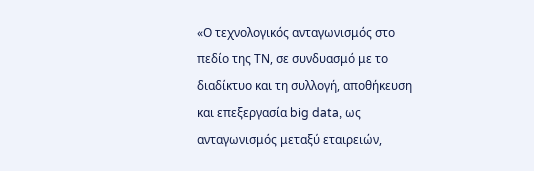«Ο τεχνολογικός ανταγωνισμός στο πεδίο της ΤΝ, σε συνδυασμό με το διαδίκτυο και τη συλλογή, αποθήκευση και επεξεργασία big data, ως ανταγωνισμός μεταξύ εταιρειών,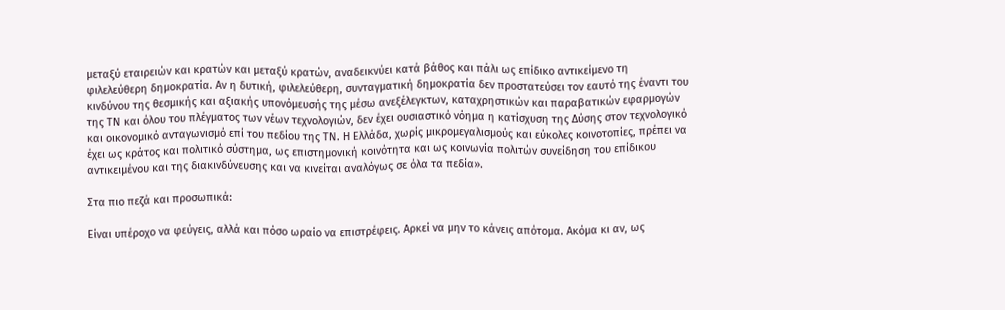μεταξύ εταιρειών και κρατών και μεταξύ κρατών, αναδεικνύει κατά βάθος και πάλι ως επίδικο αντικείμενο τη φιλελεύθερη δημοκρατία. Αν η δυτική, φιλελεύθερη, συνταγματική δημοκρατία δεν προστατεύσει τον εαυτό της έναντι του κινδύνου της θεσμικής και αξιακής υπονόμευσής της μέσω ανεξέλεγκτων, καταχρηστικών και παραβατικών εφαρμογών της ΤΝ και όλου του πλέγματος των νέων τεχνολογιών, δεν έχει ουσιαστικό νόημα η κατίσχυση της Δύσης στον τεχνολογικό και οικονομικό ανταγωνισμό επί του πεδίου της ΤΝ. Η Ελλάδα, χωρίς μικρομεγαλισμούς και εύκολες κοινοτοπίες, πρέπει να έχει ως κράτος και πολιτικό σύστημα, ως επιστημονική κοινότητα και ως κοινωνία πολιτών συνείδηση του επίδικου αντικειμένου και της διακινδύνευσης και να κινείται αναλόγως σε όλα τα πεδία».

Στα πιο πεζά και προσωπικά:

Είναι υπέροχο να φεύγεις, αλλά και πόσο ωραίο να επιστρέφεις. Αρκεί να μην το κάνεις απότομα. Ακόμα κι αν, ως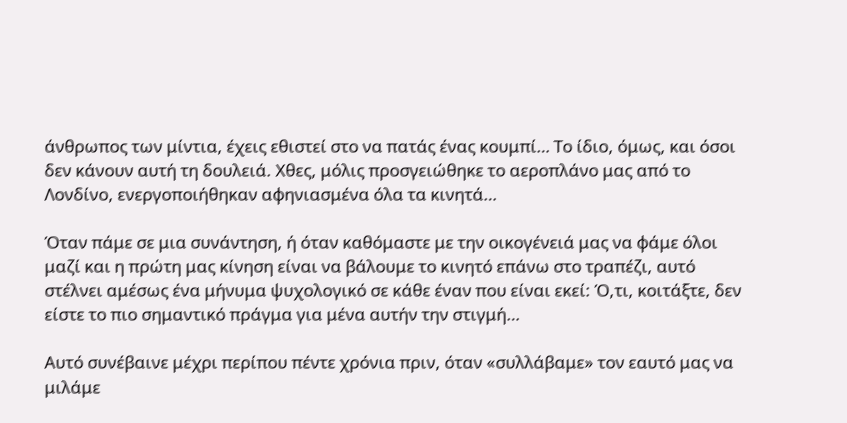άνθρωπος των μίντια, έχεις εθιστεί στο να πατάς ένας κουμπί… Το ίδιο, όμως, και όσοι δεν κάνουν αυτή τη δουλειά. Χθες, μόλις προσγειώθηκε το αεροπλάνο μας από το Λονδίνο, ενεργοποιήθηκαν αφηνιασμένα όλα τα κινητά…

Όταν πάμε σε μια συνάντηση, ή όταν καθόμαστε με την οικογένειά μας να φάμε όλοι μαζί και η πρώτη μας κίνηση είναι να βάλουμε το κινητό επάνω στο τραπέζι, αυτό στέλνει αμέσως ένα μήνυμα ψυχολογικό σε κάθε έναν που είναι εκεί: Ό,τι, κοιτάξτε, δεν είστε το πιο σημαντικό πράγμα για μένα αυτήν την στιγμή…

Αυτό συνέβαινε μέχρι περίπου πέντε χρόνια πριν, όταν «συλλάβαμε» τον εαυτό μας να μιλάμε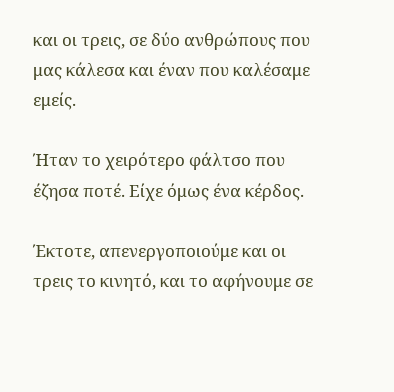και οι τρεις, σε δύο ανθρώπους που μας κάλεσα και έναν που καλέσαμε εμείς.

Ήταν το χειρότερο φάλτσο που έζησα ποτέ. Είχε όμως ένα κέρδος.

Έκτοτε, απενεργοποιούμε και οι τρεις το κινητό, και το αφήνουμε σε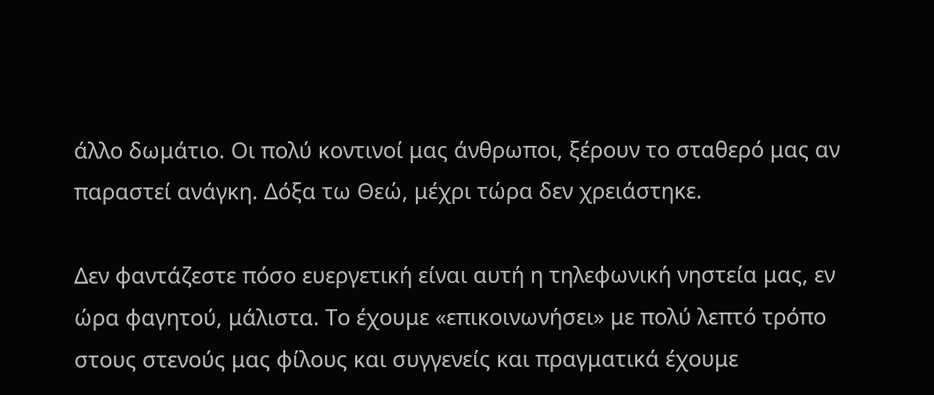άλλο δωμάτιο. Οι πολύ κοντινοί μας άνθρωποι, ξέρουν το σταθερό μας αν παραστεί ανάγκη. Δόξα τω Θεώ, μέχρι τώρα δεν χρειάστηκε.

Δεν φαντάζεστε πόσο ευεργετική είναι αυτή η τηλεφωνική νηστεία μας, εν ώρα φαγητού, μάλιστα. Το έχουμε «επικοινωνήσει» με πολύ λεπτό τρόπο στους στενούς μας φίλους και συγγενείς και πραγματικά έχουμε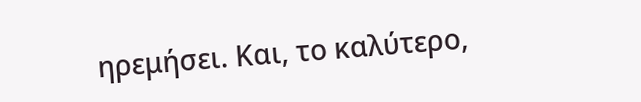ηρεμήσει. Και, το καλύτερο,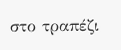στο τραπέζι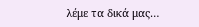λέμε τα δικά μας…